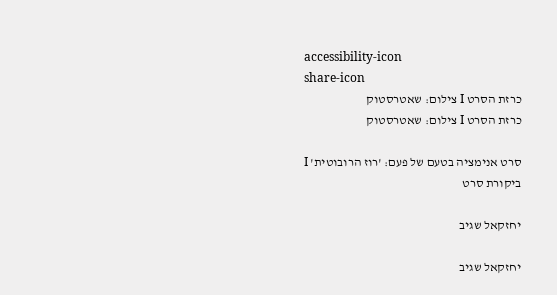accessibility-icon
share-icon
כרזת הסרט I צילום: שאטרסטוק
כרזת הסרט I צילום: שאטרסטוק

סרט אנימציה בטעם של פעם: 'רוז הרובוטית' I ביקורת סרט

יחזקאל שגיב

יחזקאל שגיב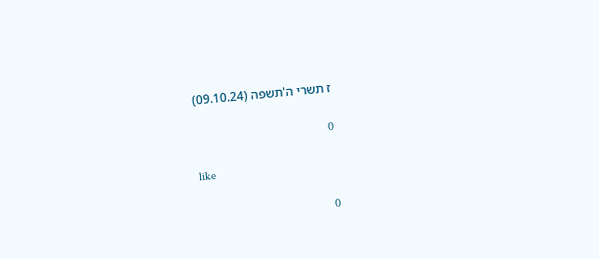ז תשרי ה'תשפה (09.10.24)

0

like

0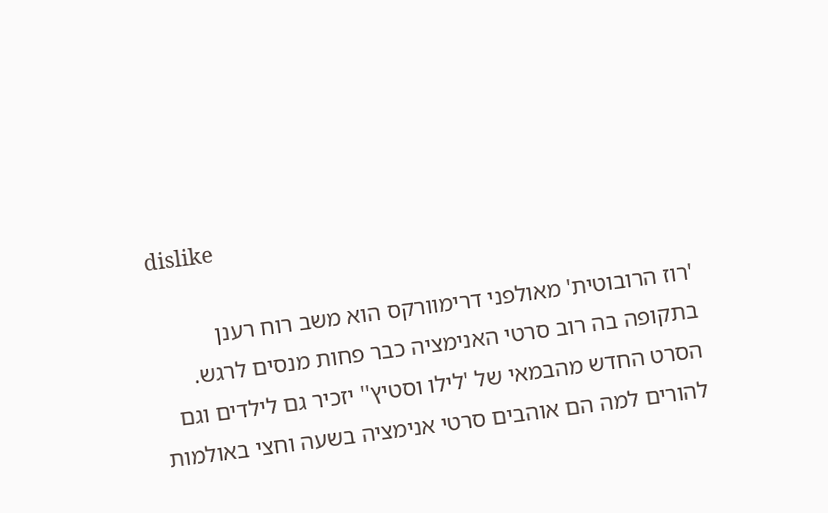dislike

'רוז הרובוטית' מאולפני דרימוורקס הוא משב רוח רענן בתקופה בה רוב סרטי האנימציה כבר פחות מנסים לרגש. הסרט החדש מהבמאי של 'לילו וסטיץ'' יזכיר גם לילדים וגם להורים למה הם אוהבים סרטי אנימציה בשעה וחצי באולמות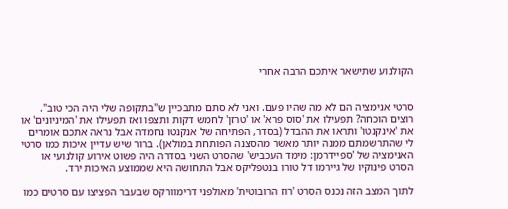הקולנוע שתישאר איתכם הרבה אחרי


סרטי אנימציה הם לא מה שהיו פעם. ואני לא סתם מתבכיין ש"בתקופה שלי היה הכי טוב". רוצים הוכחה? תפעילו את 'סוס פרא' או 'טרזן' לחמש דקות ותצפו ואז תפעילו את 'המיניונים' או את 'אינקנטו' ותראו את ההבדל (בסדר, הפתיחה של אנקנטו נחמדה אבל נראה אתכם אומרים לי שהתרשמתם ממנה יותר מאשר מהסצנה הפותחת במולאן). ברור שיש עדיין איכות כמו סרטי האנימציה של 'ספיידרמן: מימד העכביש' שהסרט השני בסדרה היה פשוט אירוע קולנועי או הסרט פינוקיו של גיירמו דל טורו בנטפליקס אבל התחושה היא שממוצע האיכות ירד.

לתוך המצב הזה נכנס הסרט 'רוז הרובוטית' מאולפני דרימוורקס שבעבר הפציצו עם סרטים כמו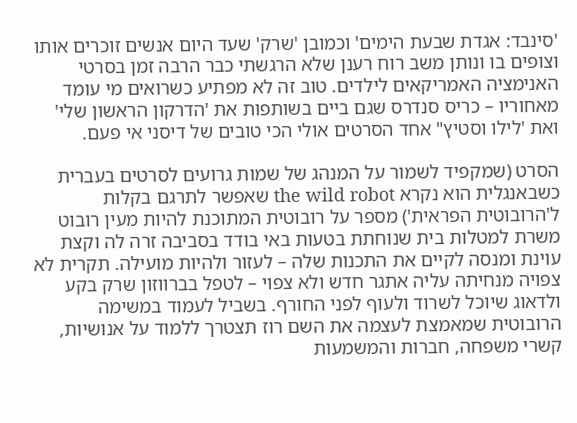'סינבד: אגדת שבעת הימים' וכמובן 'שרק' שעד היום אנשים זוכרים אותו וצופים בו ונותן משב רוח רענן שלא הרגשתי כבר הרבה זמן בסרטי האנימציה האמריקאים לילדים. טוב זה לא מפתיע כשרואים מי עומד מאחוריו – כריס סנדרס שגם ביים בשותפות את 'הדרקון הראשון שלי' ואת 'לילו וסטיץ" אחד הסרטים אולי הכי טובים של דיסני אי פעם.

הסרט (שמקפיד לשמור על המנהג של שמות גרועים לסרטים בעברית כשבאנגלית הוא נקרא the wild robot שאפשר לתרגם בקלות ל'הרובוטית הפראית') מספר על רובוטית המתוכנת להיות מעין רובוט משרת למטלות בית שנוחתת בטעות באי בודד בסביבה זרה לה וקצת עוינת ומנסה לקיים את התכנות שלה – לעזור ולהיות מועילה. תקרית לא צפויה מנחיתה עליה אתגר חדש ולא צפוי – לטפל בברווזון שרק בקע ולדאוג שיוכל לשרוד ולעוף לפני החורף. בשביל לעמוד במשימה הרובוטית שמאמצת לעצמה את השם רוז תצטרך ללמוד על אנושיות, קשרי משפחה, חברות והמשמעות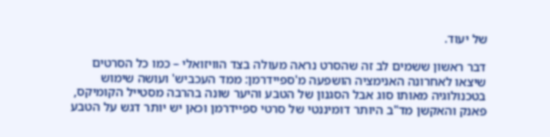של יעוד.

דבר ראשון ששמים לב זה שהסרט נראה מעולה בצד הוויזואלי – כמו כל הסרטים שיצאו לאחרונה האנימציה הושפעה מ'ספיידרמן: ממד העכביש' ועושה שימוש בטכנולוגיה מאותו סוג אבל הסגנון של הטבע והיער שונה בהרבה מסטייל הקומיקס, פאנק והאקשן מד"ב היותר דומיננטי של סרטי ספיידרמן וכאן יש יותר דגש על הטבע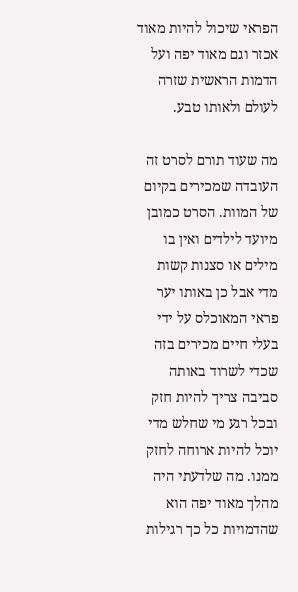הפראי שיכול להיות מאוד אכזר וגם מאוד יפה ועל הדמות הראשית שזרה לעולם ולאותו טבע.

מה שעוד תורם לסרט זה העובדה שמכירים בקיום של המוות. הסרט כמובן מיועד לילדים ואין בו מילים או סצנות קשות מדי אבל כן באותו יער פראי המאוכלס על ידי בעלי חיים מכירים בזה שכדי לשרוד באותה סביבה צריך להיות חזק ובכל רגע מי שחלש מדי יוכל להיות ארוחה לחזק ממנו. מה שלדעתי היה מהלך מאוד יפה הוא שהדמויות כל כך רגילות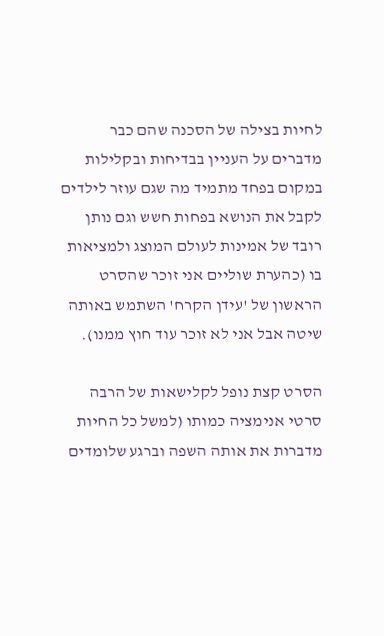לחיות בצילה של הסכנה שהם כבר מדברים על העניין בבדיחות ובקלילות במקום בפחד מתמיד מה שגם עוזר לילדים לקבל את הנושא בפחות חשש וגם נותן רובד של אמינות לעולם המוצג ולמציאות בו (כהערת שוליים אני זוכר שהסרט הראשון של 'עידן הקרח' השתמש באותה שיטה אבל אני לא זוכר עוד חוץ ממנו).

הסרט קצת נופל לקלישאות של הרבה סרטי אנימציה כמותו (למשל כל החיות מדברות את אותה השפה וברגע שלומדים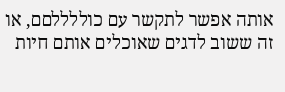אותה אפשר לתקשר עם כוללללםם, או זה ששוב לדגים שאוכלים אותם חיות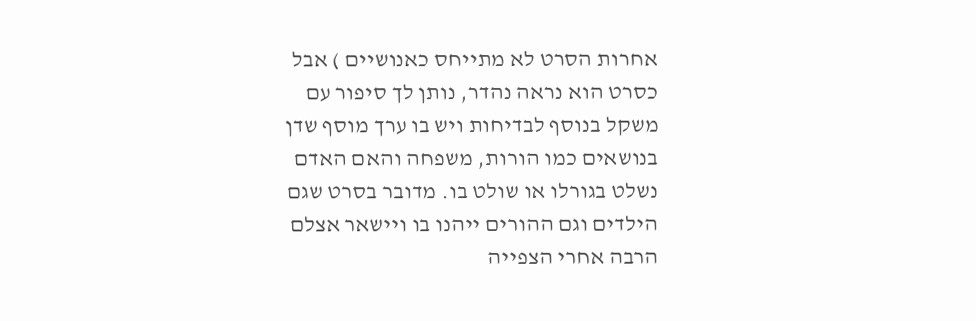אחרות הסרט לא מתייחס כאנושיים ) אבל כסרט הוא נראה נהדר, נותן לך סיפור עם משקל בנוסף לבדיחות ויש בו ערך מוסף שדן בנושאים כמו הורות, משפחה והאם האדם נשלט בגורלו או שולט בו. מדובר בסרט שגם הילדים וגם ההורים ייהנו בו ויישאר אצלם הרבה אחרי הצפייה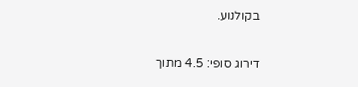בקולנוע.

דירוג סופי: 4.5 מתוך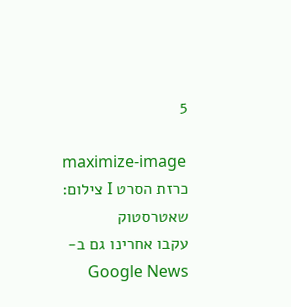5

maximize-image
כרזת הסרט I צילום: שאטרסטוק
עקבו אחרינו גם ב-Google News